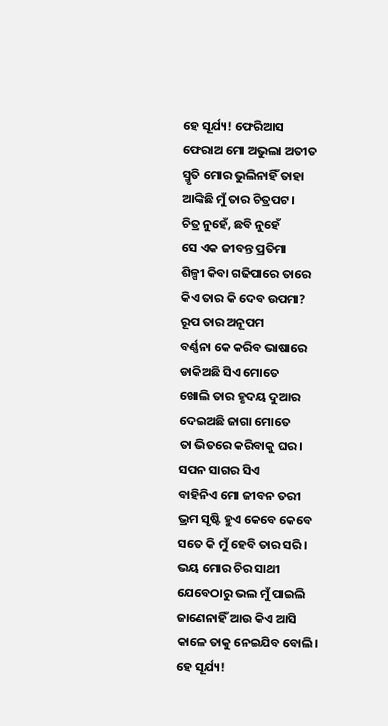ହେ ସୂର୍ଯ୍ୟ! ଫେରିଆସ
ଫେରାଅ ମୋ ଅଭୁଲା ଅତୀତ
ସ୍ମୃତି ମୋର ଭୁଲିନାହିଁ ତାହା
ଆଙ୍କିଛି ମୁଁ ତାର ଚିତ୍ରପଟ।
ଚିତ୍ର ନୁହେଁ, ଛବି ନୁହେଁ
ସେ ଏକ ଜୀବନ୍ତ ପ୍ରତିମା
ଶିଳ୍ପୀ କିବା ଗଢିପାରେ ତାରେ
କିଏ ତାର କି ଦେବ ଉପମା?
ରୂପ ତାର ଅନୂପମ
ବର୍ଣ୍ଣନା କେ କରିବ ଭାଷାରେ
ଡାକିଅଛି ସିଏ ମୋତେ
ଖୋଲି ତାର ହୃଦୟ ଦୁଆର
ଦେଇଅଛି ଜାଗା ମୋତେ
ତା ଭିତରେ କରିବାକୁ ଘର।
ସପନ ସାଗର ସିଏ
ବାହିନିଏ ମୋ ଜୀବନ ତରୀ
ଭ୍ରମ ସୃଷ୍ଟି ହୁଏ କେବେ କେବେ
ସତେ କି ମୁଁ ହେବି ତାର ସରି।
ଭୟ ମୋର ଚିର ସାଥୀ
ଯେବେଠାରୁ ଭଲ ମୁଁ ପାଇଲି
ଜାଣେନାହିଁ ଆଉ କିଏ ଆସି
କାଳେ ତାକୁ ନେଇଯିବ ବୋଲି।
ହେ ସୂର୍ଯ୍ୟ!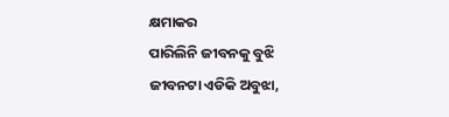କ୍ଷମାକର
ପାରିଲିନି ଜୀବନକୁ ବୁଝି
ଜୀବନଟା ଏଡିକି ଅବୁଝା,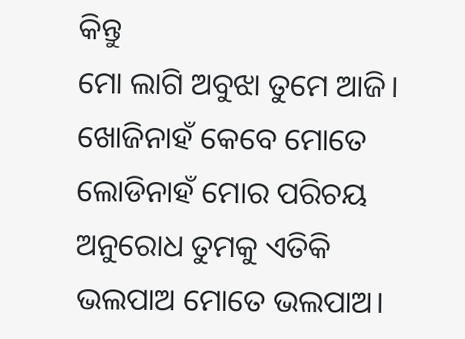କିନ୍ତୁ
ମୋ ଲାଗି ଅବୁଝା ତୁମେ ଆଜି।
ଖୋଜିନାହଁ କେବେ ମୋତେ
ଲୋଡିନାହଁ ମୋର ପରିଚୟ
ଅନୁରୋଧ ତୁମକୁ ଏତିକି
ଭଲପାଅ ମୋତେ ଭଲପାଅ।